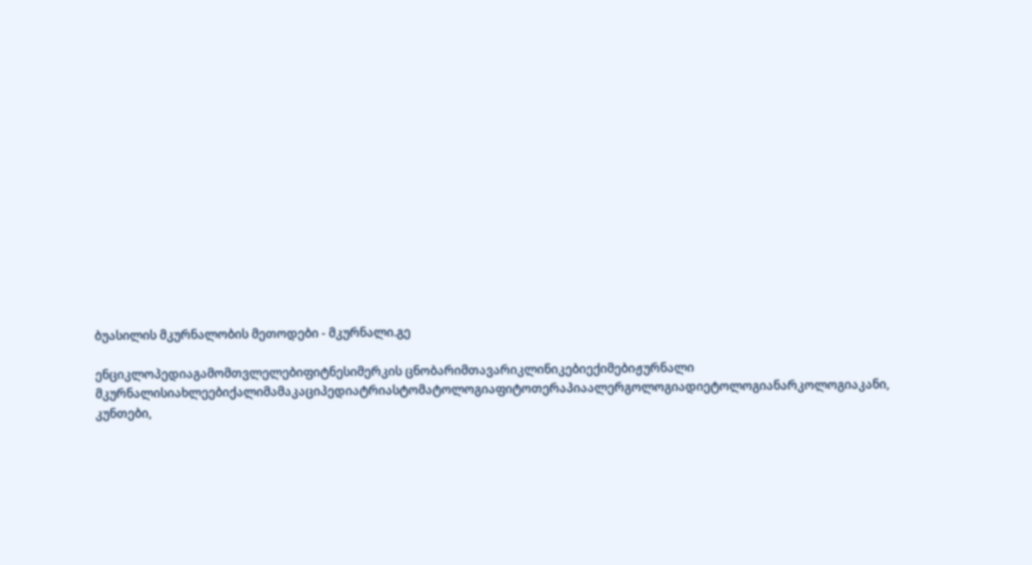ბუასილის მკურნალობის მეთოდები - მკურნალი.გე

ენციკლოპედიაგამომთვლელებიფიტნესიმერკის ცნობარიმთავარიკლინიკებიექიმებიჟურნალი მკურნალისიახლეებიქალიმამაკაციპედიატრიასტომატოლოგიაფიტოთერაპიაალერგოლოგიადიეტოლოგიანარკოლოგიაკანი, კუნთები,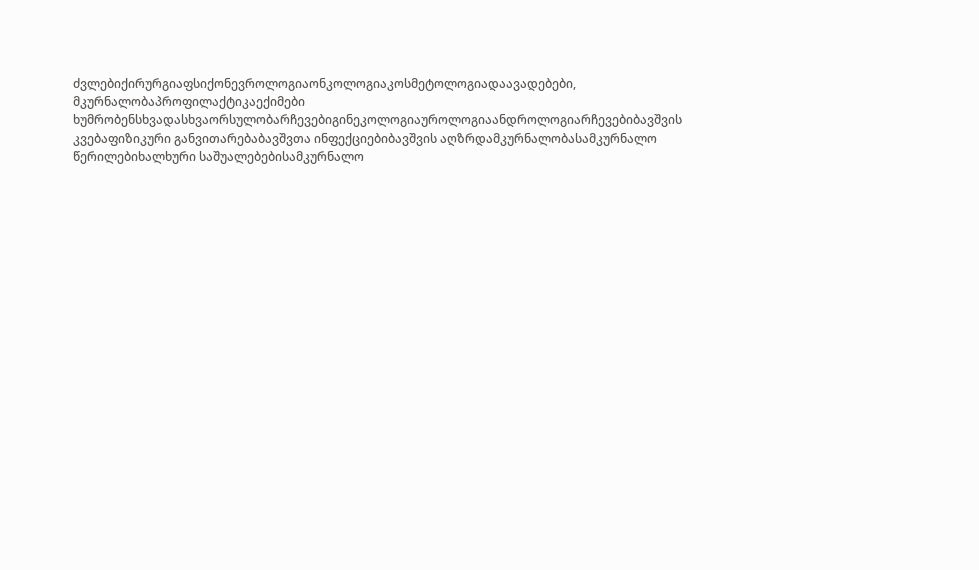ძვლებიქირურგიაფსიქონევროლოგიაონკოლოგიაკოსმეტოლოგიადაავადებები, მკურნალობაპროფილაქტიკაექიმები ხუმრობენსხვადასხვაორსულობარჩევებიგინეკოლოგიაუროლოგიაანდროლოგიარჩევებიბავშვის კვებაფიზიკური განვითარებაბავშვთა ინფექციებიბავშვის აღზრდამკურნალობასამკურნალო წერილებიხალხური საშუალებებისამკურნალო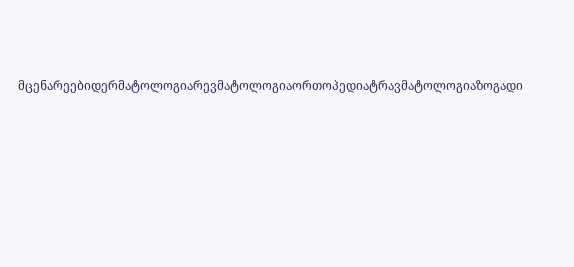მცენარეებიდერმატოლოგიარევმატოლოგიაორთოპედიატრავმატოლოგიაზოგადი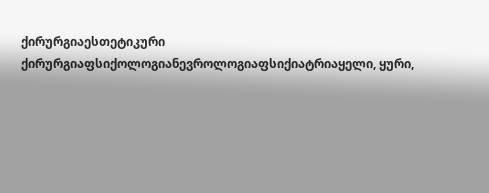ქირურგიაესთეტიკური ქირურგიაფსიქოლოგიანევროლოგიაფსიქიატრიაყელი, ყური,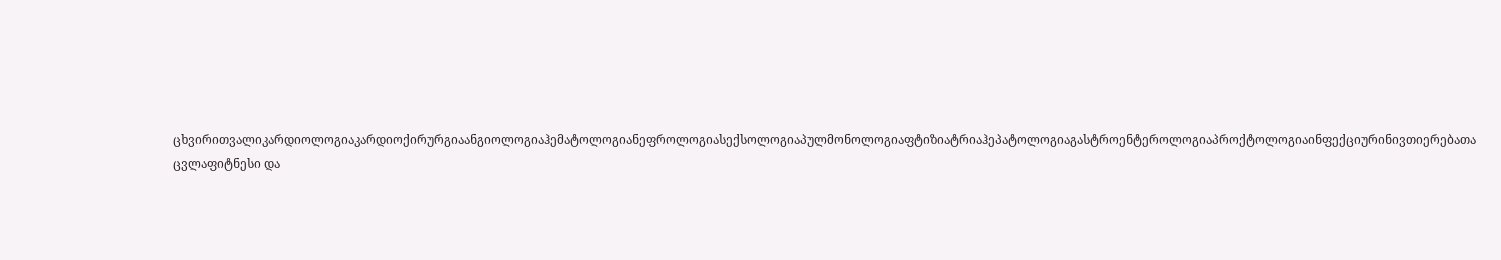ცხვირითვალიკარდიოლოგიაკარდიოქირურგიაანგიოლოგიაჰემატოლოგიანეფროლოგიასექსოლოგიაპულმონოლოგიაფტიზიატრიაჰეპატოლოგიაგასტროენტეროლოგიაპროქტოლოგიაინფექციურინივთიერებათა ცვლაფიტნესი და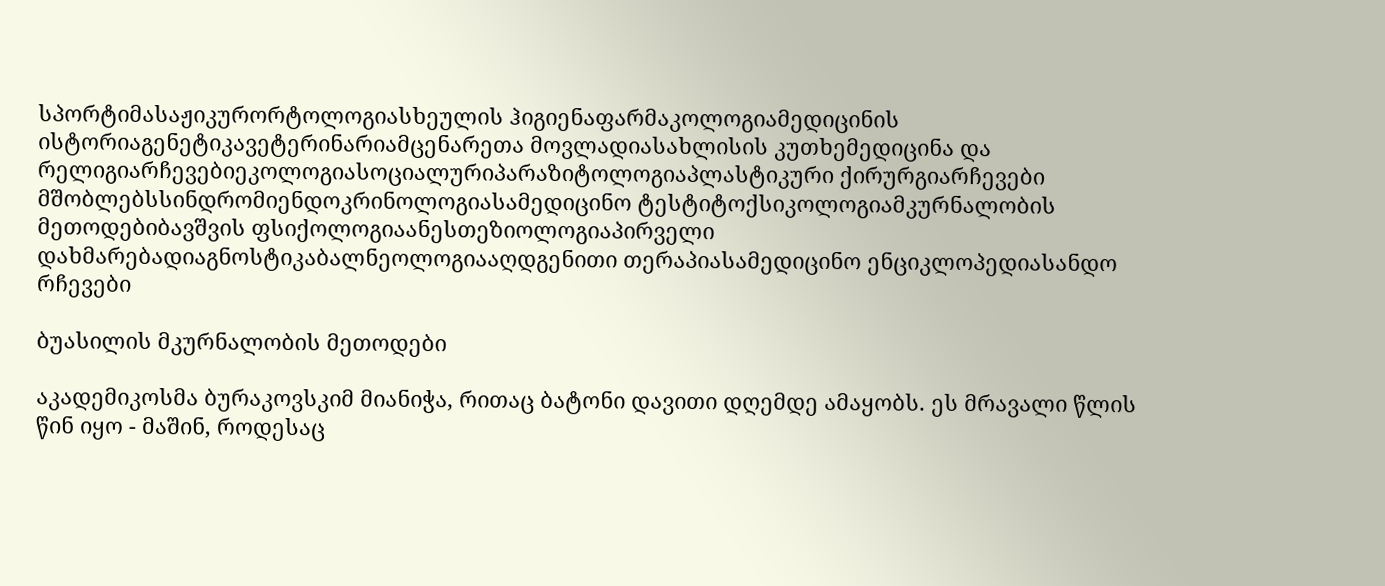სპორტიმასაჟიკურორტოლოგიასხეულის ჰიგიენაფარმაკოლოგიამედიცინის ისტორიაგენეტიკავეტერინარიამცენარეთა მოვლადიასახლისის კუთხემედიცინა და რელიგიარჩევებიეკოლოგიასოციალურიპარაზიტოლოგიაპლასტიკური ქირურგიარჩევები მშობლებსსინდრომიენდოკრინოლოგიასამედიცინო ტესტიტოქსიკოლოგიამკურნალობის მეთოდებიბავშვის ფსიქოლოგიაანესთეზიოლოგიაპირველი დახმარებადიაგნოსტიკაბალნეოლოგიააღდგენითი თერაპიასამედიცინო ენციკლოპედიასანდო რჩევები

ბუასილის მკურნალობის მეთოდები

აკადემიკოსმა ბურაკოვსკიმ მიანიჭა, რითაც ბატონი დავითი დღემდე ამაყობს. ეს მრავალი წლის წინ იყო - მაშინ, როდესაც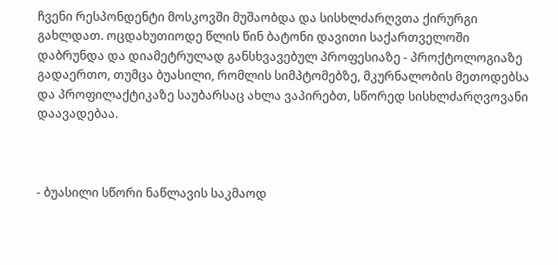ჩვენი რესპონდენტი მოსკოვში მუშაობდა და სისხლძარღვთა ქირურგი გახლდათ. ოცდახუთიოდე წლის წინ ბატონი დავითი საქართველოში დაბრუნდა და დიამეტრულად განსხვავებულ პროფესიაზე - პროქტოლოგიაზე  გადაერთო, თუმცა ბუასილი, რომლის სიმპტომებზე, მკურნალობის მეთოდებსა და პროფილაქტიკაზე საუბარსაც ახლა ვაპირებთ, სწორედ სისხლძარღვოვანი დაავადებაა.



- ბუასილი სწორი ნაწლავის საკმაოდ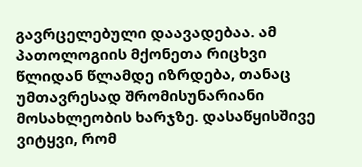გავრცელებული დაავადებაა. ამ პათოლოგიის მქონეთა რიცხვი წლიდან წლამდე იზრდება, თანაც უმთავრესად შრომისუნარიანი მოსახლეობის ხარჯზე. დასაწყისშივე ვიტყვი, რომ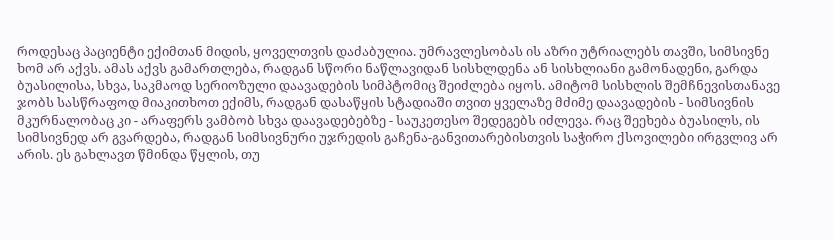როდესაც პაციენტი ექიმთან მიდის, ყოველთვის დაძაბულია. უმრავლესობას ის აზრი უტრიალებს თავში, სიმსივნე ხომ არ აქვს. ამას აქვს გამართლება, რადგან სწორი ნაწლავიდან სისხლდენა ან სისხლიანი გამონადენი, გარდა ბუასილისა, სხვა, საკმაოდ სერიოზული დაავადების სიმპტომიც შეიძლება იყოს. ამიტომ სისხლის შემჩნევისთანავე ჯობს სასწრაფოდ მიაკითხოთ ექიმს, რადგან დასაწყის სტადიაში თვით ყველაზე მძიმე დაავადების - სიმსივნის მკურნალობაც კი - არაფერს ვამბობ სხვა დაავადებებზე - საუკეთესო შედეგებს იძლევა. რაც შეეხება ბუასილს, ის სიმსივნედ არ გვარდება, რადგან სიმსივნური უჯრედის გაჩენა-განვითარებისთვის საჭირო ქსოვილები ირგვლივ არ არის. ეს გახლავთ წმინდა წყლის, თუ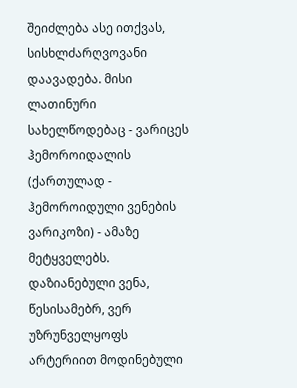შეიძლება ასე ითქვას, სისხლძარღვოვანი დაავადება. მისი ლათინური სახელწოდებაც - ვარიცეს ჰემოროიდალის (ქართულად - ჰემოროიდული ვენების ვარიკოზი) - ამაზე მეტყველებს. დაზიანებული ვენა, წესისამებრ, ვერ უზრუნველყოფს არტერიით მოდინებული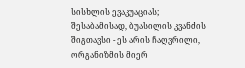სისხლის ევაკუაციას; შესაბამისად, ბუასილის კვანძის შიგთავსი - ეს არის ჩაღვრილი, ორგანიზმის მიერ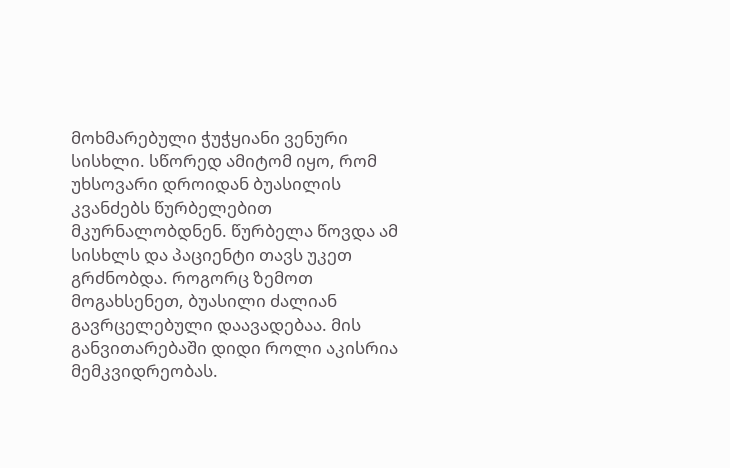მოხმარებული ჭუჭყიანი ვენური სისხლი. სწორედ ამიტომ იყო, რომ უხსოვარი დროიდან ბუასილის კვანძებს წურბელებით მკურნალობდნენ. წურბელა წოვდა ამ სისხლს და პაციენტი თავს უკეთ გრძნობდა. როგორც ზემოთ მოგახსენეთ, ბუასილი ძალიან გავრცელებული დაავადებაა. მის განვითარებაში დიდი როლი აკისრია მემკვიდრეობას.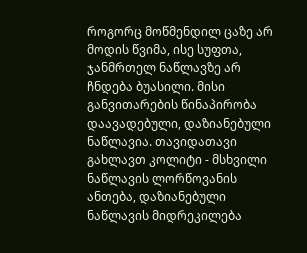როგორც მოწმენდილ ცაზე არ მოდის წვიმა, ისე სუფთა, ჯანმრთელ ნაწლავზე არ ჩნდება ბუასილი. მისი განვითარების წინაპირობა დაავადებული, დაზიანებული ნაწლავია. თავიდათავი გახლავთ კოლიტი - მსხვილი ნაწლავის ლორწოვანის ანთება, დაზიანებული ნაწლავის მიდრეკილება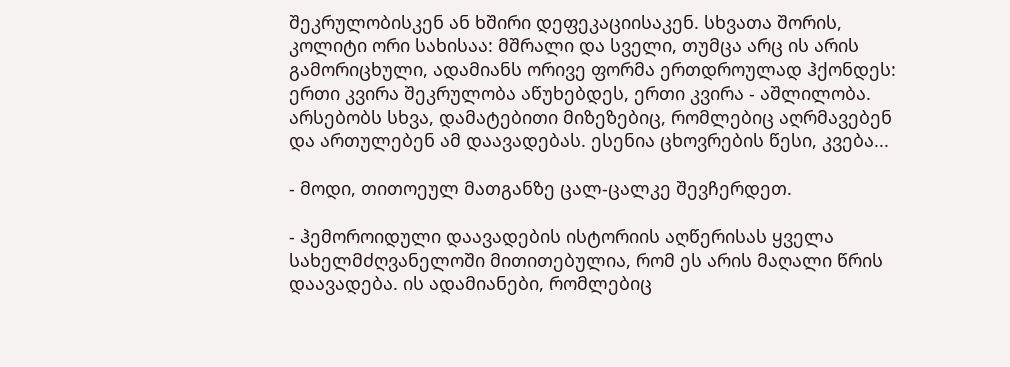შეკრულობისკენ ან ხშირი დეფეკაციისაკენ. სხვათა შორის, კოლიტი ორი სახისაა: მშრალი და სველი, თუმცა არც ის არის გამორიცხული, ადამიანს ორივე ფორმა ერთდროულად ჰქონდეს: ერთი კვირა შეკრულობა აწუხებდეს, ერთი კვირა - აშლილობა. არსებობს სხვა, დამატებითი მიზეზებიც, რომლებიც აღრმავებენ და ართულებენ ამ დაავადებას. ესენია ცხოვრების წესი, კვება...

- მოდი, თითოეულ მათგანზე ცალ-ცალკე შევჩერდეთ.

- ჰემოროიდული დაავადების ისტორიის აღწერისას ყველა სახელმძღვანელოში მითითებულია, რომ ეს არის მაღალი წრის დაავადება. ის ადამიანები, რომლებიც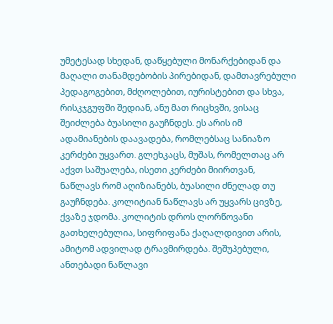უმეტესად სხედან, დაწყებული მონარქებიდან და მაღალი თანამდებობის პირებიდან, დამთავრებული პედაგოგებით, მძღოლებით, იურისტებით და სხვა, რისკჯგუფში შედიან, ანუ მათ რიცხვში, ვისაც შეიძლება ბუასილი გაუჩნდეს. ეს არის იმ ადამიანების დაავადება, რომლებსაც სანიაზო კერძები უყვართ. გლეხკაცს, მუშას, რომელთაც არ აქვთ საშუალება, ისეთი კერძები მიირთვან, ნაწლავს რომ აღიზიანებს, ბუასილი ძნელად თუ გაუჩნდება. კოლიტიან ნაწლავს არ უყვარს ცივზე, ქვაზე ჯდომა. კოლიტის დროს ლორწოვანი გათხელებულია, სიფრიფანა ქაღალდივით არის, ამიტომ ადვილად ტრავმირდება. შეშუპებული, ანთებადი ნაწლავი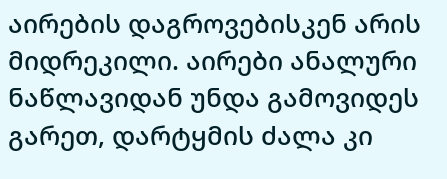აირების დაგროვებისკენ არის მიდრეკილი. აირები ანალური ნაწლავიდან უნდა გამოვიდეს გარეთ, დარტყმის ძალა კი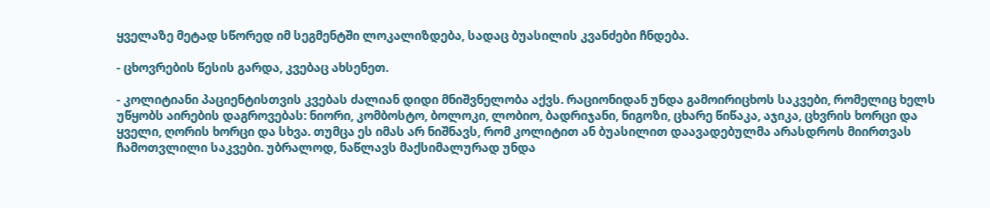ყველაზე მეტად სწორედ იმ სეგმენტში ლოკალიზდება, სადაც ბუასილის კვანძები ჩნდება.

- ცხოვრების წესის გარდა, კვებაც ახსენეთ.

- კოლიტიანი პაციენტისთვის კვებას ძალიან დიდი მნიშვნელობა აქვს. რაციონიდან უნდა გამოირიცხოს საკვები, რომელიც ხელს უწყობს აირების დაგროვებას: ნიორი, კომბოსტო, ბოლოკი, ლობიო, ბადრიჯანი, ნიგოზი, ცხარე წიწაკა, აჯიკა, ცხვრის ხორცი და ყველი, ღორის ხორცი და სხვა. თუმცა ეს იმას არ ნიშნავს, რომ კოლიტით ან ბუასილით დაავადებულმა არასდროს მიირთვას ჩამოთვლილი საკვები. უბრალოდ, ნაწლავს მაქსიმალურად უნდა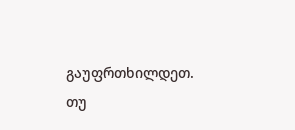გაუფრთხილდეთ. თუ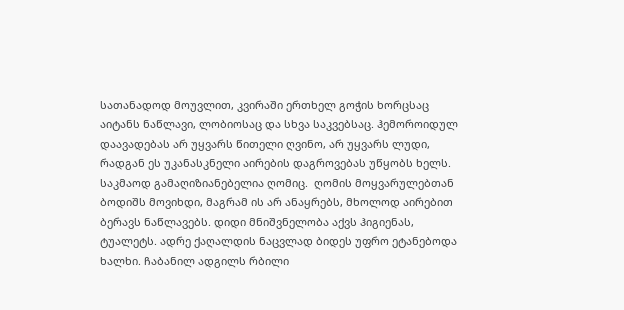სათანადოდ მოუვლით, კვირაში ერთხელ გოჭის ხორცსაც აიტანს ნაწლავი, ლობიოსაც და სხვა საკვებსაც. ჰემოროიდულ დაავადებას არ უყვარს წითელი ღვინო, არ უყვარს ლუდი, რადგან ეს უკანასკნელი აირების დაგროვებას უწყობს ხელს. საკმაოდ გამაღიზიანებელია ღომიც.  ღომის მოყვარულებთან ბოდიშს მოვიხდი, მაგრამ ის არ ანაყრებს, მხოლოდ აირებით ბერავს ნაწლავებს. დიდი მნიშვნელობა აქვს ჰიგიენას, ტუალეტს. ადრე ქაღალდის ნაცვლად ბიდეს უფრო ეტანებოდა ხალხი. ჩაბანილ ადგილს რბილი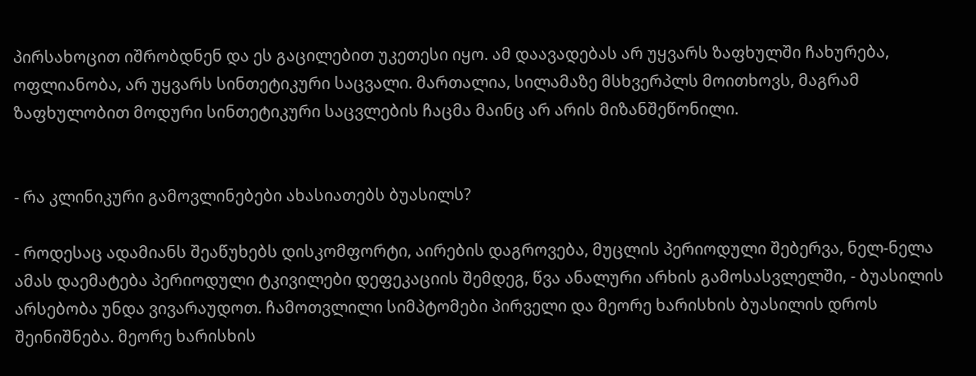პირსახოცით იშრობდნენ და ეს გაცილებით უკეთესი იყო. ამ დაავადებას არ უყვარს ზაფხულში ჩახურება, ოფლიანობა, არ უყვარს სინთეტიკური საცვალი. მართალია, სილამაზე მსხვერპლს მოითხოვს, მაგრამ ზაფხულობით მოდური სინთეტიკური საცვლების ჩაცმა მაინც არ არის მიზანშეწონილი.


- რა კლინიკური გამოვლინებები ახასიათებს ბუასილს?

- როდესაც ადამიანს შეაწუხებს დისკომფორტი, აირების დაგროვება, მუცლის პერიოდული შებერვა, ნელ-ნელა ამას დაემატება პერიოდული ტკივილები დეფეკაციის შემდეგ, წვა ანალური არხის გამოსასვლელში, - ბუასილის არსებობა უნდა ვივარაუდოთ. ჩამოთვლილი სიმპტომები პირველი და მეორე ხარისხის ბუასილის დროს შეინიშნება. მეორე ხარისხის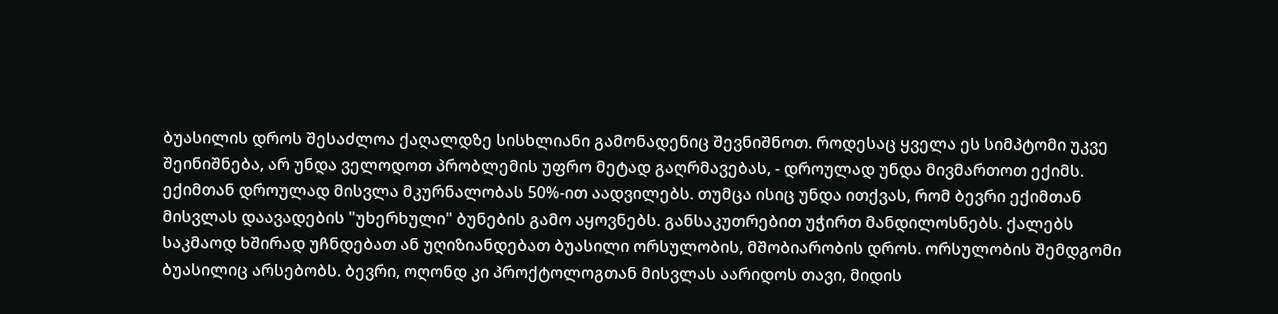ბუასილის დროს შესაძლოა ქაღალდზე სისხლიანი გამონადენიც შევნიშნოთ. როდესაც ყველა ეს სიმპტომი უკვე შეინიშნება, არ უნდა ველოდოთ პრობლემის უფრო მეტად გაღრმავებას, - დროულად უნდა მივმართოთ ექიმს. ექიმთან დროულად მისვლა მკურნალობას 50%-ით აადვილებს. თუმცა ისიც უნდა ითქვას, რომ ბევრი ექიმთან მისვლას დაავადების "უხერხული" ბუნების გამო აყოვნებს. განსაკუთრებით უჭირთ მანდილოსნებს. ქალებს საკმაოდ ხშირად უჩნდებათ ან უღიზიანდებათ ბუასილი ორსულობის, მშობიარობის დროს. ორსულობის შემდგომი ბუასილიც არსებობს. ბევრი, ოღონდ კი პროქტოლოგთან მისვლას აარიდოს თავი, მიდის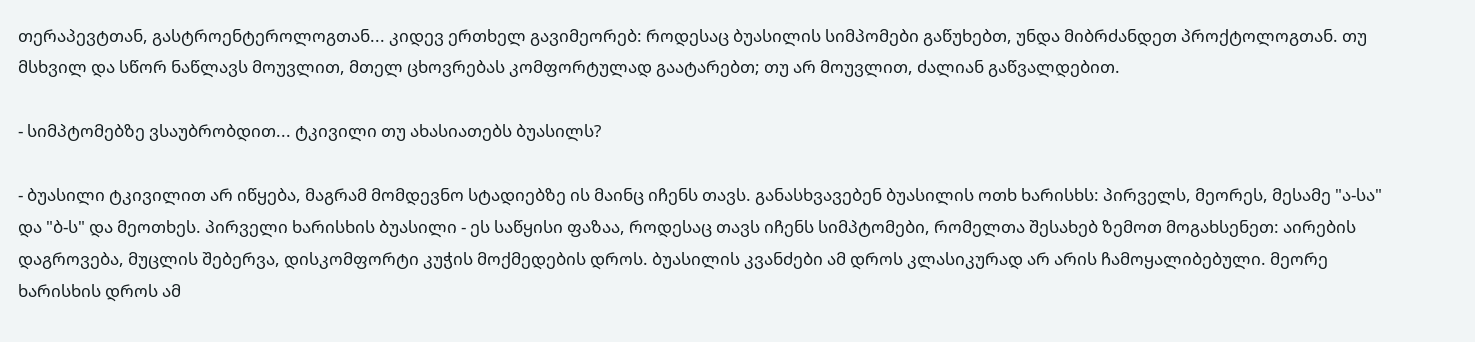თერაპევტთან, გასტროენტეროლოგთან... კიდევ ერთხელ გავიმეორებ: როდესაც ბუასილის სიმპომები გაწუხებთ, უნდა მიბრძანდეთ პროქტოლოგთან. თუ მსხვილ და სწორ ნაწლავს მოუვლით, მთელ ცხოვრებას კომფორტულად გაატარებთ; თუ არ მოუვლით, ძალიან გაწვალდებით.

- სიმპტომებზე ვსაუბრობდით... ტკივილი თუ ახასიათებს ბუასილს?

- ბუასილი ტკივილით არ იწყება, მაგრამ მომდევნო სტადიებზე ის მაინც იჩენს თავს. განასხვავებენ ბუასილის ოთხ ხარისხს: პირველს, მეორეს, მესამე "ა-სა" და "ბ-ს" და მეოთხეს. პირველი ხარისხის ბუასილი - ეს საწყისი ფაზაა, როდესაც თავს იჩენს სიმპტომები, რომელთა შესახებ ზემოთ მოგახსენეთ: აირების დაგროვება, მუცლის შებერვა, დისკომფორტი კუჭის მოქმედების დროს. ბუასილის კვანძები ამ დროს კლასიკურად არ არის ჩამოყალიბებული. მეორე ხარისხის დროს ამ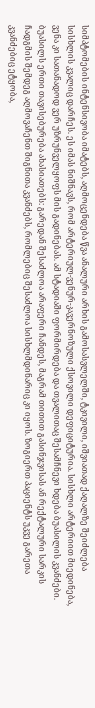სიმპტომების ინტენსივობა იმატებს, აღმოცენდება წვა ანალური არხის გამოსასვლელში, ტკივილი, იშვიათად ქაღალზე შეიძლება სისხლის კვალიც დარჩეს. ეს იმას ნიშნავს, რომ არტერიულ-ვენურ-კავერნოზული ქსოვილი დეფიციტურია. სისხლი არტერიით მიედინება, ვენა კი სათანადოდ ვერ უზრუნველყოფს მის გადინებას. ამ სტადიაში ფორმირდება და თვალითაც შესამჩნევი ხდება ბუასილის კვანძები. ბუასილს ერთი თავისებურება ახასიათებს: გარედან შესაძლოა არაფერი ჩანდეს, მაგრამ თითით გასინჯვისას ან რექტალური სარკის ჩადგმის შემდეგ აღმოვაჩენთ შიგნითა კვანძებს, რომლებიც შესაძლოა სისხლმდინარიც კი იყოს. ზოგიერთ პაციენტს უკვე გარეთა კვანძებიც ეტყობა,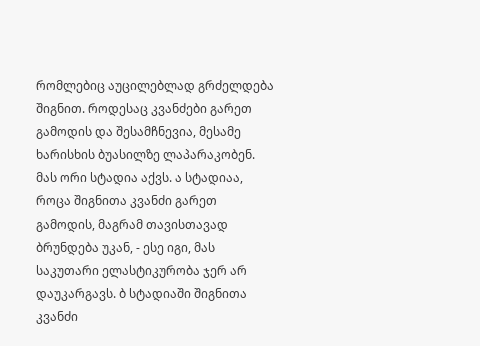რომლებიც აუცილებლად გრძელდება შიგნით. როდესაც კვანძები გარეთ გამოდის და შესამჩნევია, მესამე ხარისხის ბუასილზე ლაპარაკობენ. მას ორი სტადია აქვს. ა სტადიაა, როცა შიგნითა კვანძი გარეთ გამოდის, მაგრამ თავისთავად ბრუნდება უკან, - ესე იგი, მას საკუთარი ელასტიკურობა ჯერ არ დაუკარგავს. ბ სტადიაში შიგნითა კვანძი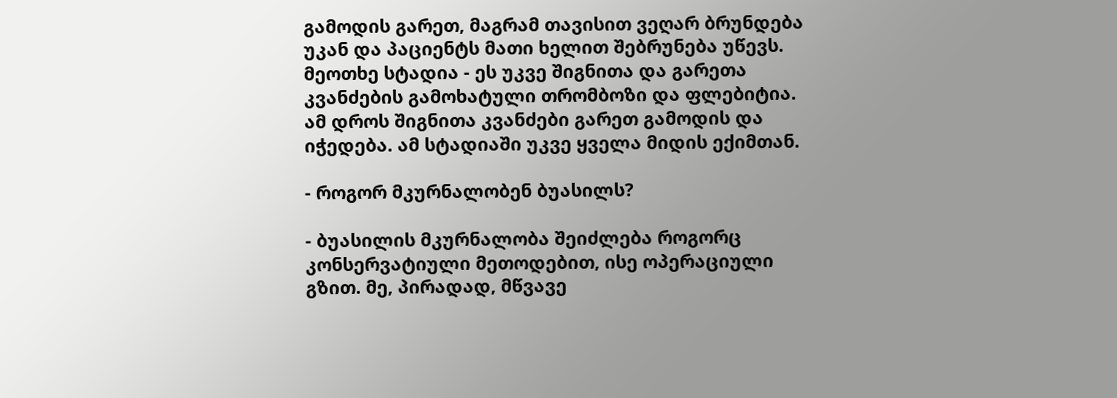გამოდის გარეთ, მაგრამ თავისით ვეღარ ბრუნდება უკან და პაციენტს მათი ხელით შებრუნება უწევს. მეოთხე სტადია - ეს უკვე შიგნითა და გარეთა კვანძების გამოხატული თრომბოზი და ფლებიტია. ამ დროს შიგნითა კვანძები გარეთ გამოდის და იჭედება. ამ სტადიაში უკვე ყველა მიდის ექიმთან.

- როგორ მკურნალობენ ბუასილს?

- ბუასილის მკურნალობა შეიძლება როგორც კონსერვატიული მეთოდებით, ისე ოპერაციული გზით. მე, პირადად, მწვავე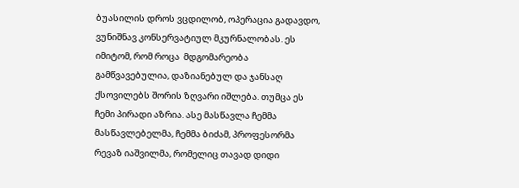ბუასილის დროს ვცდილობ, ოპერაცია გადავდო, ვუნიშნავ კონსერვატიულ მკურნალობას. ეს იმიტომ, რომ როცა  მდგომარეობა გამწვავებულია, დაზიანებულ და ჯანსაღ ქსოვილებს შორის ზღვარი იშლება. თუმცა ეს ჩემი პირადი აზრია. ასე მასწავლა ჩემმა მასწავლებელმა, ჩემმა ბიძამ, პროფესორმა რევაზ იაშვილმა, რომელიც თავად დიდი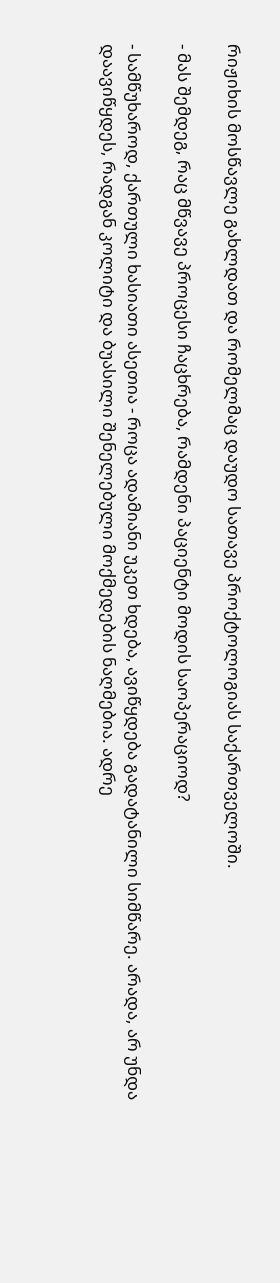რიჟიხის მოსწავლე გახლდათ და რომელმაც დაუდო სათავე პროქტოლოგიას საქართველოში.

- მას შემდეგ, რაც მწვავე პროცესი ჩაცხრება, რამდენი პაციენტი მოდის საოპერაციოდ?

- სამწუხაროდ, ქართული ხასიათი ასეთია - როცა ადამიანი უკეთ ხდება, ავიწყდება გადატანილი სიმწარე. არადა, არ უნდა დაავიწყდეს, რადგან კოლიტი და ბუასილი შენელებული მოქმედების ნაღმებია. ადრე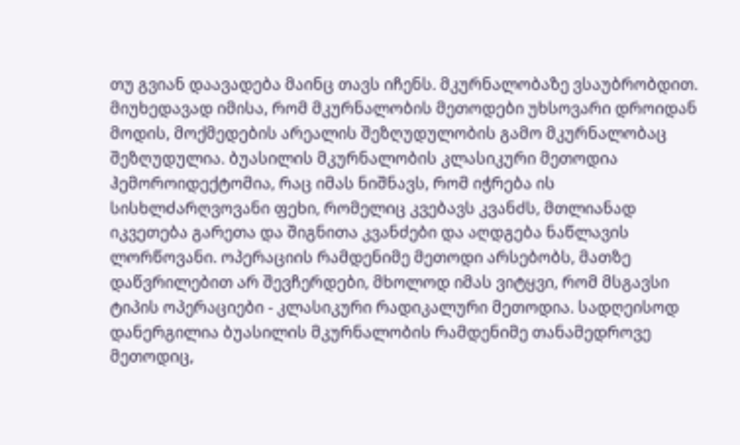თუ გვიან დაავადება მაინც თავს იჩენს. მკურნალობაზე ვსაუბრობდით. მიუხედავად იმისა, რომ მკურნალობის მეთოდები უხსოვარი დროიდან მოდის, მოქმედების არეალის შეზღუდულობის გამო მკურნალობაც შეზღუდულია. ბუასილის მკურნალობის კლასიკური მეთოდია ჰემოროიდექტომია, რაც იმას ნიშნავს, რომ იჭრება ის სისხლძარღვოვანი ფეხი, რომელიც კვებავს კვანძს, მთლიანად  იკვეთება გარეთა და შიგნითა კვანძები და აღდგება ნაწლავის ლორწოვანი. ოპერაციის რამდენიმე მეთოდი არსებობს, მათზე დაწვრილებით არ შევჩერდები, მხოლოდ იმას ვიტყვი, რომ მსგავსი ტიპის ოპერაციები - კლასიკური რადიკალური მეთოდია. სადღეისოდ დანერგილია ბუასილის მკურნალობის რამდენიმე თანამედროვე მეთოდიც,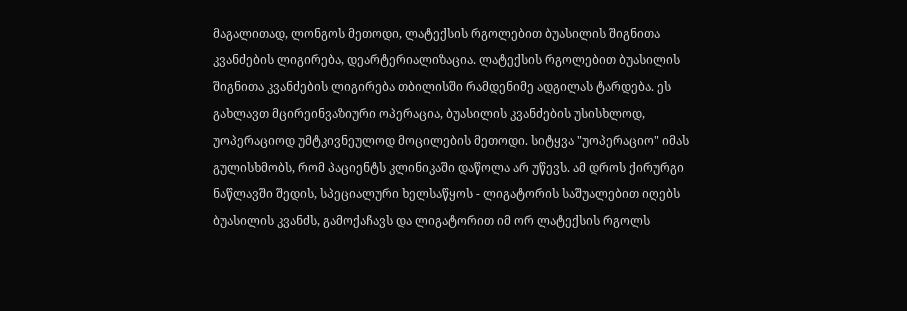მაგალითად, ლონგოს მეთოდი, ლატექსის რგოლებით ბუასილის შიგნითა კვანძების ლიგირება, დეარტერიალიზაცია. ლატექსის რგოლებით ბუასილის შიგნითა კვანძების ლიგირება თბილისში რამდენიმე ადგილას ტარდება. ეს გახლავთ მცირეინვაზიური ოპერაცია, ბუასილის კვანძების უსისხლოდ, უოპერაციოდ უმტკივნეულოდ მოცილების მეთოდი. სიტყვა "უოპერაციო" იმას გულისხმობს, რომ პაციენტს კლინიკაში დაწოლა არ უწევს. ამ დროს ქირურგი ნაწლავში შედის, სპეციალური ხელსაწყოს - ლიგატორის საშუალებით იღებს ბუასილის კვანძს, გამოქაჩავს და ლიგატორით იმ ორ ლატექსის რგოლს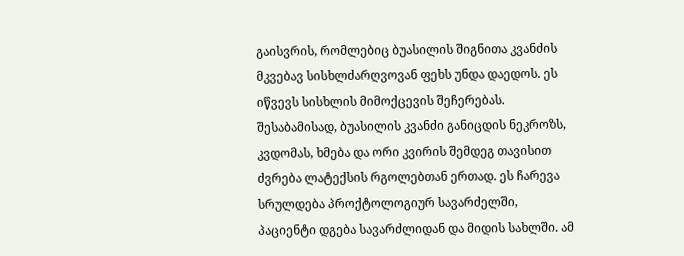გაისვრის, რომლებიც ბუასილის შიგნითა კვანძის მკვებავ სისხლძარღვოვან ფეხს უნდა დაედოს. ეს იწვევს სისხლის მიმოქცევის შეჩერებას. შესაბამისად, ბუასილის კვანძი განიცდის ნეკროზს, კვდომას, ხმება და ორი კვირის შემდეგ თავისით ძვრება ლატექსის რგოლებთან ერთად. ეს ჩარევა სრულდება პროქტოლოგიურ სავარძელში, პაციენტი დგება სავარძლიდან და მიდის სახლში. ამ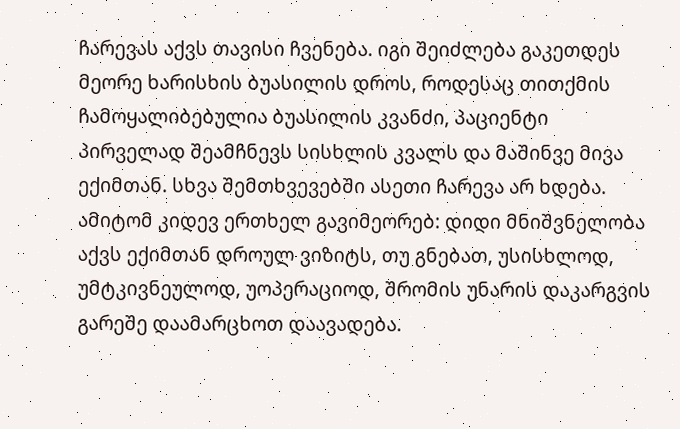ჩარევას აქვს თავისი ჩვენება. იგი შეიძლება გაკეთდეს მეორე ხარისხის ბუასილის დროს, როდესაც თითქმის ჩამოყალიბებულია ბუასილის კვანძი, პაციენტი პირველად შეამჩნევს სისხლის კვალს და მაშინვე მივა ექიმთან. სხვა შემთხვევებში ასეთი ჩარევა არ ხდება. ამიტომ კიდევ ერთხელ გავიმეორებ: დიდი მნიშვნელობა აქვს ექიმთან დროულ ვიზიტს, თუ გნებათ, უსისხლოდ, უმტკივნეულოდ, უოპერაციოდ, შრომის უნარის დაკარგვის გარეშე დაამარცხოთ დაავადება.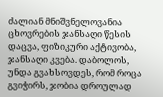ძალიან მნიშვნელოვანია ცხოვრების ჯანსაღი წესის დაცვა, ფიზიკური აქტივობა, ჯანსაღი კვება. დაბოლოს, უნდა გვახსოვდეს, რომ როცა გვიჭირს, ჯობია დროულად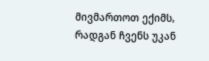მივმართოთ ექიმს, რადგან ჩვენს უკან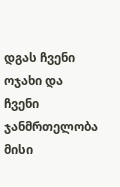დგას ჩვენი ოჯახი და ჩვენი ჯანმრთელობა მისი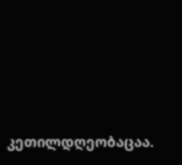კეთილდღეობაცაა.